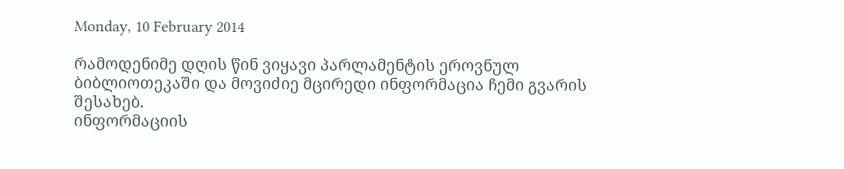Monday, 10 February 2014

რამოდენიმე დღის წინ ვიყავი პარლამენტის ეროვნულ ბიბლიოთეკაში და მოვიძიე მცირედი ინფორმაცია ჩემი გვარის შესახებ.
ინფორმაციის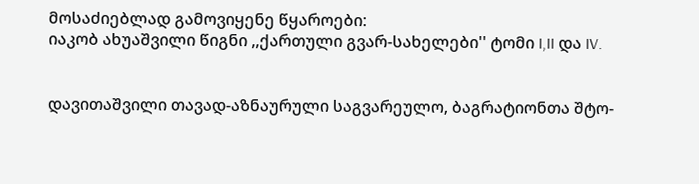მოსაძიებლად გამოვიყენე წყაროები:
იაკობ ახუაშვილი წიგნი ,,ქართული გვარ-სახელები'' ტომი I,II და IV.


დავითაშვილი თავად-აზნაურული საგვარეულო, ბაგრატიონთა შტო-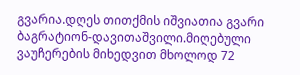გვარია.დღეს თითქმის იშვიათია გვარი ბაგრატიონ-დავითაშვილი.მიღებული ვაუჩერების მიხედვით მხოლოდ 72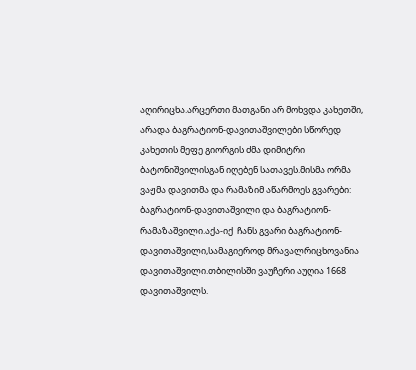აღირიცხა.არცერთი მათგანი არ მოხვდა კახეთში, არადა ბაგრატიონ-დავითაშვილები სწორედ კახეთის მეფე გიორგის ძმა დიმიტრი ბატონიშვილისგან იღებენ სათავეს.მისმა ორმა ვაჟმა დავითმა და რამაზიმ აწარმოეს გვარები: ბაგრატიონ-დავითაშვილი და ბაგრატიონ-რამაზაშვილი.აქა-იქ  ჩანს გვარი ბაგრატიონ-დავითაშვილი,სამაგიეროდ მრავალრიცხოვანია დავითაშვილი.თბილისში ვაუჩერი აუღია 1668 დავითაშვილს.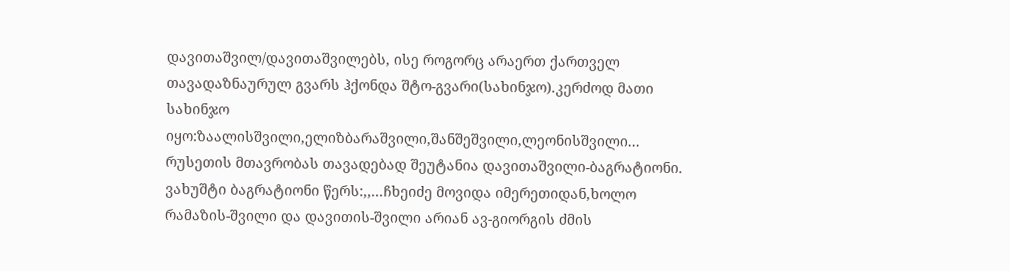დავითაშვილ/დავითაშვილებს, ისე როგორც არაერთ ქართველ თავადაზნაურულ გვარს ჰქონდა შტო-გვარი(სახინჯო).კერძოდ მათი სახინჯო იყო:ზაალისშვილი,ელიზბარაშვილი,შანშეშვილი,ლეონისშვილი...
რუსეთის მთავრობას თავადებად შეუტანია დავითაშვილი-ბაგრატიონი.
ვახუშტი ბაგრატიონი წერს:,,...ჩხეიძე მოვიდა იმერეთიდან,ხოლო რამაზის-შვილი და დავითის-შვილი არიან ავ-გიორგის ძმის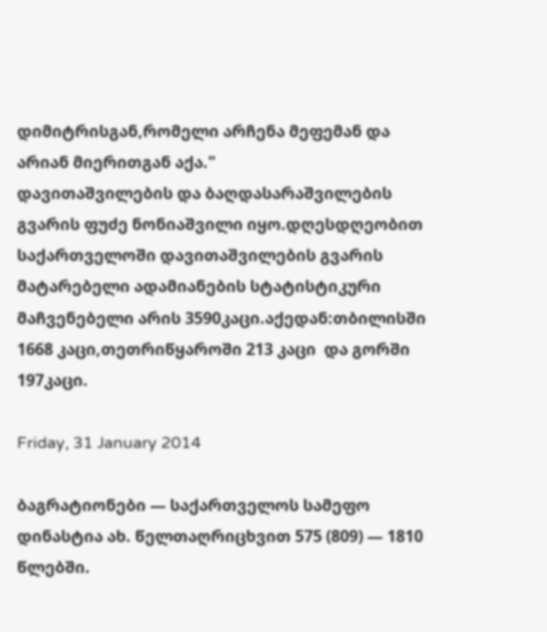დიმიტრისგან,რომელი არჩენა მეფემან და არიან მიერითგან აქა."
დავითაშვილების და ბაღდასარაშვილების გვარის ფუძე ნონიაშვილი იყო.დღესდღეობით საქართველოში დავითაშვილების გვარის მატარებელი ადამიანების სტატისტიკური მაჩვენებელი არის 3590კაცი.აქედან:თბილისში 1668 კაცი,თეთრიწყაროში 213 კაცი  და გორში 197კაცი.

Friday, 31 January 2014

ბაგრატიონები — საქართველოს სამეფო დინასტია ახ. წელთაღრიცხვით 575 (809) — 1810 წლებში.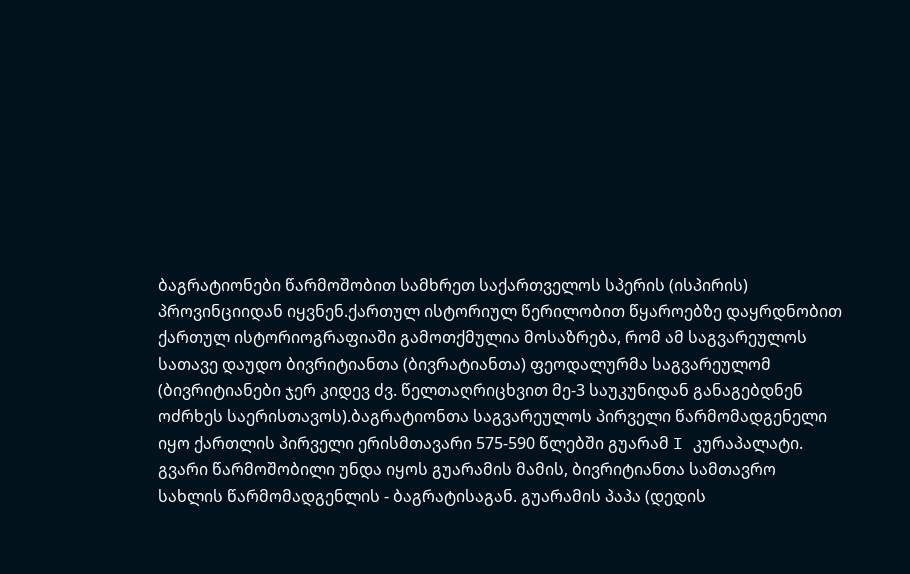ბაგრატიონები წარმოშობით სამხრეთ საქართველოს სპერის (ისპირის) პროვინციიდან იყვნენ.ქართულ ისტორიულ წერილობით წყაროებზე დაყრდნობით ქართულ ისტორიოგრაფიაში გამოთქმულია მოსაზრება, რომ ამ საგვარეულოს სათავე დაუდო ბივრიტიანთა (ბივრატიანთა) ფეოდალურმა საგვარეულომ (ბივრიტიანები ჯერ კიდევ ძვ. წელთაღრიცხვით მე-3 საუკუნიდან განაგებდნენ ოძრხეს საერისთავოს).ბაგრატიონთა საგვარეულოს პირველი წარმომადგენელი იყო ქართლის პირველი ერისმთავარი 575-590 წლებში გუარამ I კურაპალატი. გვარი წარმოშობილი უნდა იყოს გუარამის მამის, ბივრიტიანთა სამთავრო სახლის წარმომადგენლის - ბაგრატისაგან. გუარამის პაპა (დედის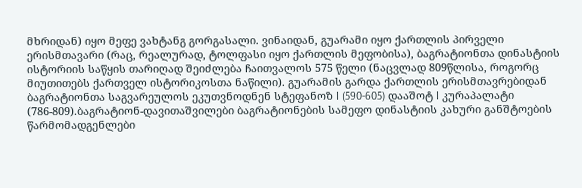მხრიდან) იყო მეფე ვახტანგ გორგასალი. ვინაიდან, გუარამი იყო ქართლის პირველი ერისმთავარი (რაც, რეალურად, ტოლფასი იყო ქართლის მეფობისა), ბაგრატიონთა დინასტიის ისტორიის საწყის თარიღად შეიძლება ჩაითვალოს 575 წელი (ნაცვლად 809წლისა, როგორც მიუთითებს ქართველ ისტორიკოსთა ნაწილი). გუარამის გარდა ქართლის ერისმთავრებიდან ბაგრატიონთა საგვარეულოს ეკუთვნოდნენ სტეფანოზ I (590-605) დააშოტ I კურაპალატი (786-809).ბაგრატიონ-დავითაშვილები ბაგრატიონების სამეფო დინასტიის კახური განშტოების წარმომადგენლები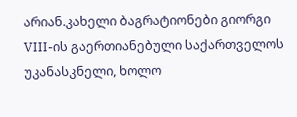არიან.კახელი ბაგრატიონები გიორგი VIII-ის გაერთიანებული საქართველოს უკანასკნელი, ხოლო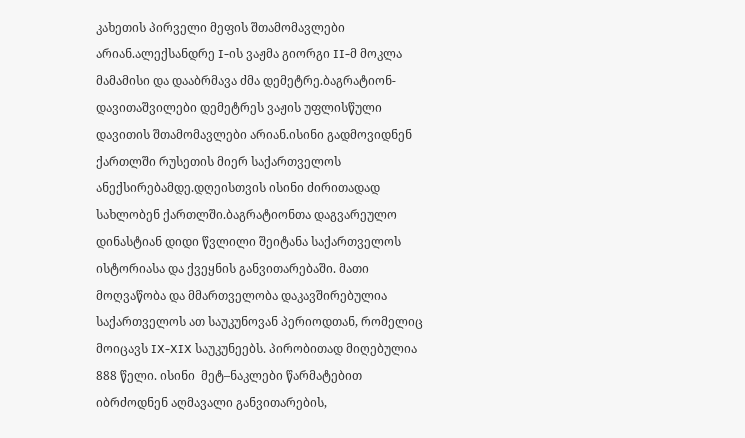კახეთის პირველი მეფის შთამომავლები არიან.ალექსანდრე I-ის ვაჟმა გიორგი II-მ მოკლა მამამისი და დააბრმავა ძმა დემეტრე.ბაგრატიონ-დავითაშვილები დემეტრეს ვაჟის უფლისწული დავითის შთამომავლები არიან.ისინი გადმოვიდნენ ქართლში რუსეთის მიერ საქართველოს ანექსირებამდე.დღეისთვის ისინი ძირითადად სახლობენ ქართლში.ბაგრატიონთა დაგვარეულო დინასტიან დიდი წვლილი შეიტანა საქართველოს ისტორიასა და ქვეყნის განვითარებაში. მათი მოღვაწობა და მმართველობა დაკავშირებულია საქართველოს ათ საუკუნოვან პერიოდთან, რომელიც მოიცავს IX-XIX საუკუნეებს. პირობითად მიღებულია 888 წელი. ისინი  მეტ–ნაკლები წარმატებით იბრძოდნენ აღმავალი განვითარების,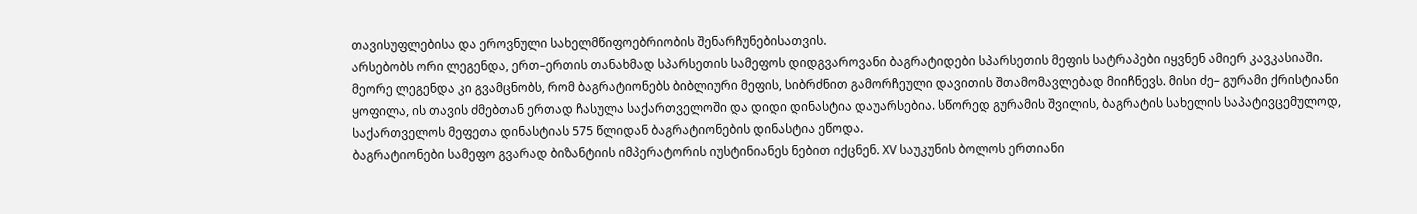თავისუფლებისა და ეროვნული სახელმწიფოებრიობის შენარჩუნებისათვის.
არსებობს ორი ლეგენდა, ერთ–ერთის თანახმად სპარსეთის სამეფოს დიდგვაროვანი ბაგრატიდები სპარსეთის მეფის სატრაპები იყვნენ ამიერ კავკასიაში.
მეორე ლეგენდა კი გვამცნობს, რომ ბაგრატიონებს ბიბლიური მეფის, სიბრძნით გამორჩეული დავითის შთამომავლებად მიიჩნევს. მისი ძე– გურამი ქრისტიანი ყოფილა, ის თავის ძმებთან ერთად ჩასულა საქართველოში და დიდი დინასტია დაუარსებია. სწორედ გურამის შვილის, ბაგრატის სახელის საპატივცემულოდ, საქართველოს მეფეთა დინასტიას 575 წლიდან ბაგრატიონების დინასტია ეწოდა.
ბაგრატიონები სამეფო გვარად ბიზანტიის იმპერატორის იუსტინიანეს ნებით იქცნენ. XV საუკუნის ბოლოს ერთიანი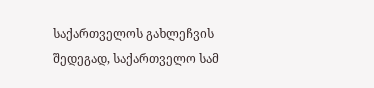საქართველოს გახლეჩვის შედეგად, საქართველო სამ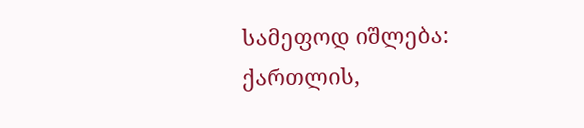სამეფოდ იშლება: ქართლის,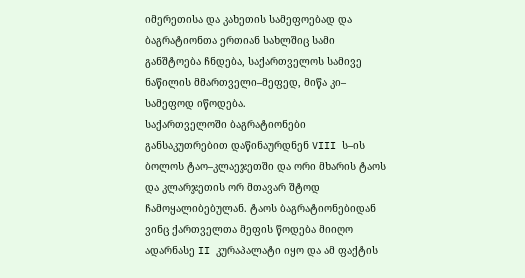იმერეთისა და კახეთის სამეფოებად და ბაგრატიონთა ერთიან სახლშიც სამი განშტოება ჩნდება, საქართველოს სამივე ნაწილის მმართველი–მეფედ, მიწა კი– სამეფოდ იწოდება.
საქართველოში ბაგრატიონები განსაკუთრებით დაწინაურდნენ VIII ს–ის ბოლოს ტაო–კლაეჯეთში და ორი მხარის ტაოს და კლარჯეთის ორ მთავარ შტოდ ჩამოყალიბებულან. ტაოს ბაგრატიონებიდან ვინც ქართველთა მეფის წოდება მიიღო ადარნასე II კურაპალატი იყო და ამ ფაქტის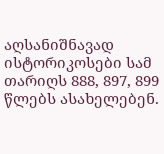აღსანიშნავად ისტორიკოსები სამ თარიღს 888, 897, 899 წლებს ასახელებენ.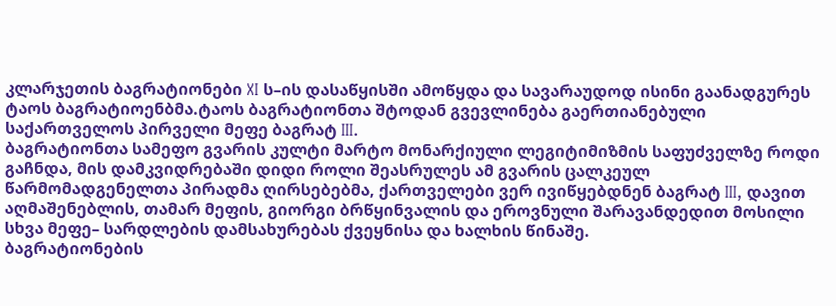კლარჯეთის ბაგრატიონები XI ს–ის დასაწყისში ამოწყდა და სავარაუდოდ ისინი გაანადგურეს ტაოს ბაგრატიოენბმა.ტაოს ბაგრატიონთა შტოდან გვევლინება გაერთიანებული საქართველოს პირველი მეფე ბაგრატ III.
ბაგრატიონთა სამეფო გვარის კულტი მარტო მონარქიული ლეგიტიმიზმის საფუძველზე როდი გაჩნდა, მის დამკვიდრებაში დიდი როლი შეასრულეს ამ გვარის ცალკეულ წარმომადგენელთა პირადმა ღირსებებმა, ქართველები ვერ ივიწყებდნენ ბაგრატ III, დავით აღმაშენებლის, თამარ მეფის, გიორგი ბრწყინვალის და ეროვნული შარავანდედით მოსილი სხვა მეფე– სარდლების დამსახურებას ქვეყნისა და ხალხის წინაშე.
ბაგრატიონების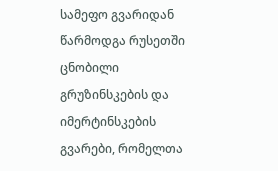სამეფო გვარიდან წარმოდგა რუსეთში ცნობილი გრუზინსკების და იმერტინსკების გვარები, რომელთა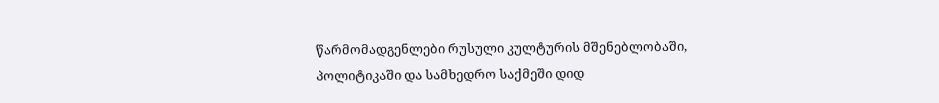წარმომადგენლები რუსული კულტურის მშენებლობაში, პოლიტიკაში და სამხედრო საქმეში დიდ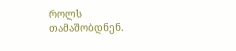როლს თამაშობდნენ.